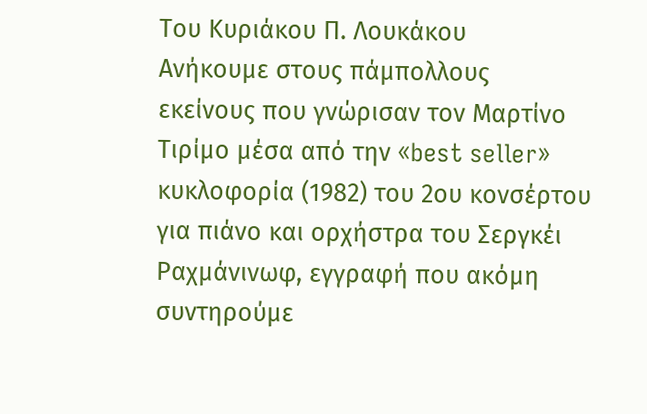Του Κυριάκου Π. Λουκάκου
Ανήκουμε στους πάμπολλους εκείνους που γνώρισαν τον Μαρτίνο Τιρίμο μέσα από την «best seller» κυκλοφορία (1982) του 2ου κονσέρτου για πιάνο και ορχήστρα του Σεργκέι Ραχμάνινωφ, εγγραφή που ακόμη συντηρούμε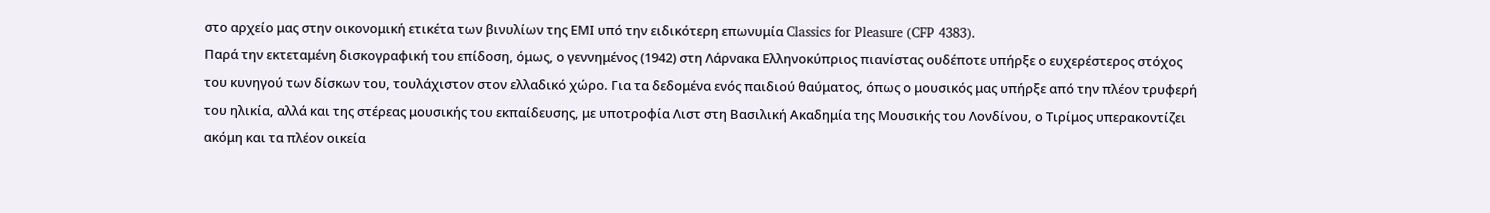στο αρχείο μας στην οικονομική ετικέτα των βινυλίων της ΕΜΙ υπό την ειδικότερη επωνυμία Classics for Pleasure (CFP 4383).
Παρά την εκτεταμένη δισκογραφική του επίδοση, όμως, ο γεννημένος (1942) στη Λάρνακα Ελληνοκύπριος πιανίστας ουδέποτε υπήρξε ο ευχερέστερος στόχος του κυνηγού των δίσκων του, τουλάχιστον στον ελλαδικό χώρο. Για τα δεδομένα ενός παιδιού θαύματος, όπως ο μουσικός μας υπήρξε από την πλέον τρυφερή του ηλικία, αλλά και της στέρεας μουσικής του εκπαίδευσης, με υποτροφία Λιστ στη Βασιλική Ακαδημία της Μουσικής του Λονδίνου, ο Τιρίμος υπερακοντίζει ακόμη και τα πλέον οικεία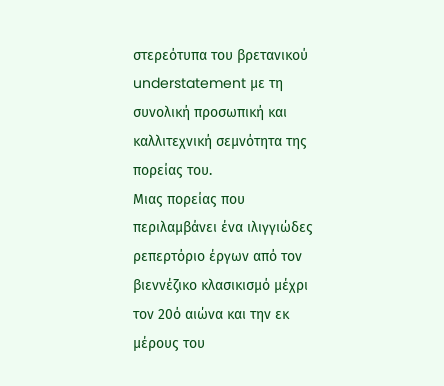στερεότυπα του βρετανικού understatement με τη συνολική προσωπική και καλλιτεχνική σεμνότητα της πορείας του.
Μιας πορείας που περιλαμβάνει ένα ιλιγγιώδες ρεπερτόριο έργων από τον βιεννέζικο κλασικισμό μέχρι τον 20ό αιώνα και την εκ μέρους του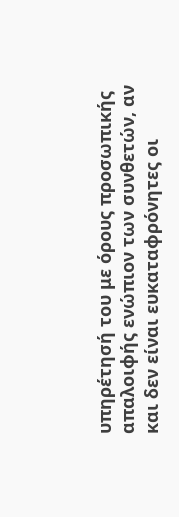υπηρέτησή του με όρους προσωπικής απαλοιφής ενώπιον των συνθετών, αν και δεν είναι ευκαταφρόνητες οι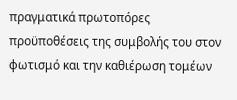πραγματικά πρωτοπόρες προϋποθέσεις της συμβολής του στον φωτισμό και την καθιέρωση τομέων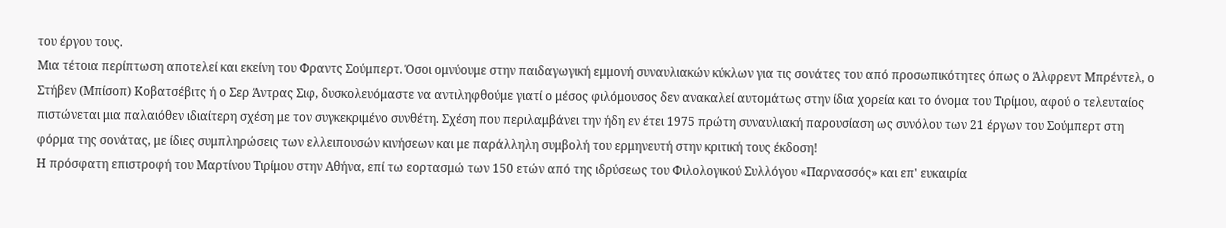του έργου τους.
Μια τέτοια περίπτωση αποτελεί και εκείνη του Φραντς Σούμπερτ. Όσοι ομνύουμε στην παιδαγωγική εμμονή συναυλιακών κύκλων για τις σονάτες του από προσωπικότητες όπως ο Άλφρεντ Μπρέντελ, ο Στήβεν (Μπίσοπ) Κοβατσέβιτς ή ο Σερ Άντρας Σιφ, δυσκολευόμαστε να αντιληφθούμε γιατί ο μέσος φιλόμουσος δεν ανακαλεί αυτομάτως στην ίδια χορεία και το όνομα του Τιρίμου, αφού ο τελευταίος πιστώνεται μια παλαιόθεν ιδιαίτερη σχέση με τον συγκεκριμένο συνθέτη. Σχέση που περιλαμβάνει την ήδη εν έτει 1975 πρώτη συναυλιακή παρουσίαση ως συνόλου των 21 έργων του Σούμπερτ στη φόρμα της σονάτας, με ίδιες συμπληρώσεις των ελλειπουσών κινήσεων και με παράλληλη συμβολή του ερμηνευτή στην κριτική τους έκδοση!
Η πρόσφατη επιστροφή του Μαρτίνου Τιρίμου στην Αθήνα, επί τω εορτασμώ των 150 ετών από της ιδρύσεως του Φιλολογικού Συλλόγου «Παρνασσός» και επ' ευκαιρία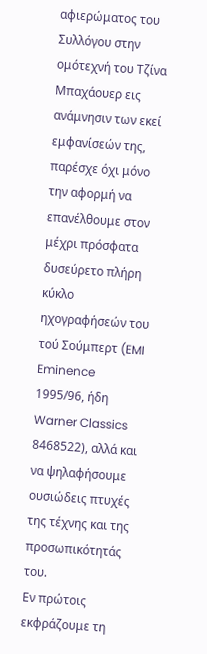αφιερώματος του Συλλόγου στην ομότεχνή του Τζίνα Μπαχάουερ εις ανάμνησιν των εκεί εμφανίσεών της, παρέσχε όχι μόνο την αφορμή να επανέλθουμε στον μέχρι πρόσφατα δυσεύρετο πλήρη κύκλο ηχογραφήσεών του τού Σούμπερτ (EMI Eminence 1995/96, ήδη Warner Classics 8468522), αλλά και να ψηλαφήσουμε ουσιώδεις πτυχές της τέχνης και της προσωπικότητάς του.
Εν πρώτοις εκφράζουμε τη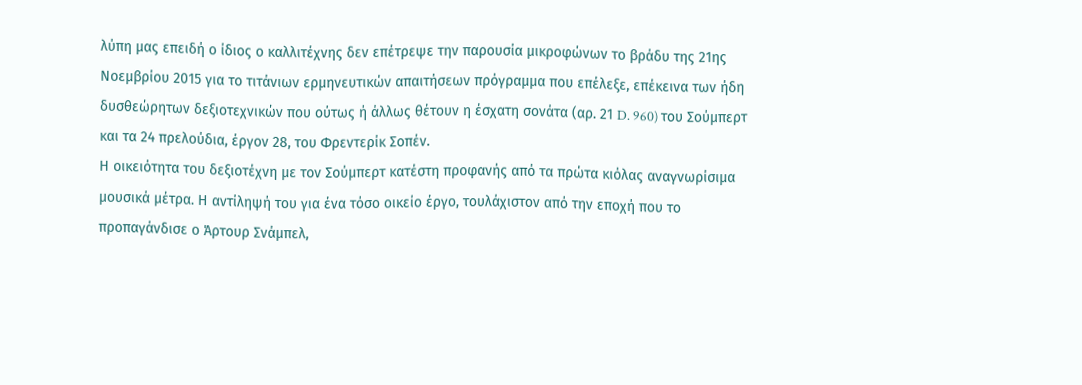λύπη μας επειδή ο ίδιος ο καλλιτέχνης δεν επέτρεψε την παρουσία μικροφώνων το βράδυ της 21ης Νοεμβρίου 2015 για το τιτάνιων ερμηνευτικών απαιτήσεων πρόγραμμα που επέλεξε, επέκεινα των ήδη δυσθεώρητων δεξιοτεχνικών που ούτως ή άλλως θέτουν η έσχατη σονάτα (αρ. 21 D. 960) του Σούμπερτ και τα 24 πρελούδια, έργον 28, του Φρεντερίκ Σοπέν.
Η οικειότητα του δεξιοτέχνη με τον Σούμπερτ κατέστη προφανής από τα πρώτα κιόλας αναγνωρίσιμα μουσικά μέτρα. Η αντίληψή του για ένα τόσο οικείο έργο, τουλάχιστον από την εποχή που το προπαγάνδισε ο Άρτουρ Σνάμπελ,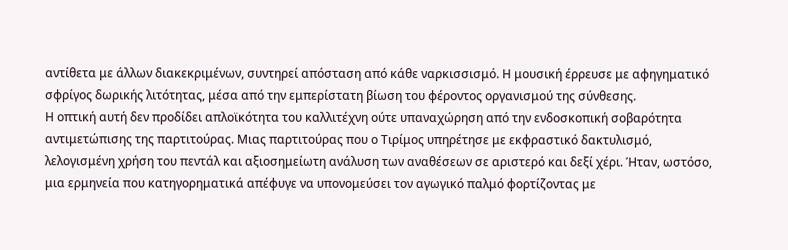αντίθετα με άλλων διακεκριμένων, συντηρεί απόσταση από κάθε ναρκισσισμό. Η μουσική έρρευσε με αφηγηματικό σφρίγος δωρικής λιτότητας, μέσα από την εμπερίστατη βίωση του φέροντος οργανισμού της σύνθεσης.
Η οπτική αυτή δεν προδίδει απλοϊκότητα του καλλιτέχνη ούτε υπαναχώρηση από την ενδοσκοπική σοβαρότητα αντιμετώπισης της παρτιτούρας. Μιας παρτιτούρας που ο Τιρίμος υπηρέτησε με εκφραστικό δακτυλισμό, λελογισμένη χρήση του πεντάλ και αξιοσημείωτη ανάλυση των αναθέσεων σε αριστερό και δεξί χέρι. Ήταν, ωστόσο, μια ερμηνεία που κατηγορηματικά απέφυγε να υπονομεύσει τον αγωγικό παλμό φορτίζοντας με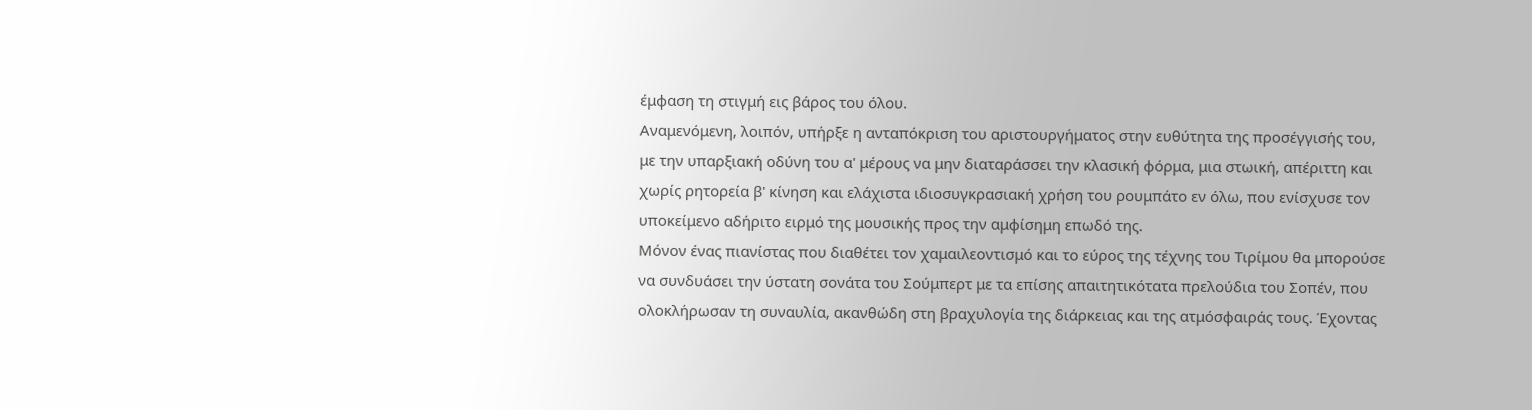έμφαση τη στιγμή εις βάρος του όλου.
Αναμενόμενη, λοιπόν, υπήρξε η ανταπόκριση του αριστουργήματος στην ευθύτητα της προσέγγισής του, με την υπαρξιακή οδύνη του α' μέρους να μην διαταράσσει την κλασική φόρμα, μια στωική, απέριττη και χωρίς ρητορεία β' κίνηση και ελάχιστα ιδιοσυγκρασιακή χρήση του ρουμπάτο εν όλω, που ενίσχυσε τον υποκείμενο αδήριτο ειρμό της μουσικής προς την αμφίσημη επωδό της.
Μόνον ένας πιανίστας που διαθέτει τον χαμαιλεοντισμό και το εύρος της τέχνης του Τιρίμου θα μπορούσε να συνδυάσει την ύστατη σονάτα του Σούμπερτ με τα επίσης απαιτητικότατα πρελούδια του Σοπέν, που ολοκλήρωσαν τη συναυλία, ακανθώδη στη βραχυλογία της διάρκειας και της ατμόσφαιράς τους. Έχοντας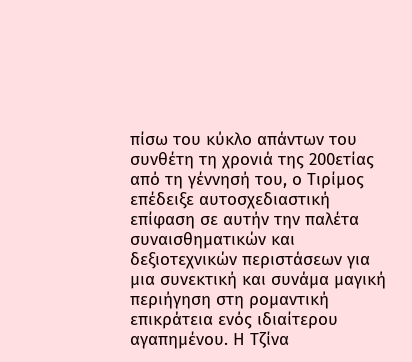πίσω του κύκλο απάντων του συνθέτη τη χρονιά της 200ετίας από τη γέννησή του, ο Τιρίμος επέδειξε αυτοσχεδιαστική επίφαση σε αυτήν την παλέτα συναισθηματικών και δεξιοτεχνικών περιστάσεων για μια συνεκτική και συνάμα μαγική περιήγηση στη ρομαντική επικράτεια ενός ιδιαίτερου αγαπημένου. Η Τζίνα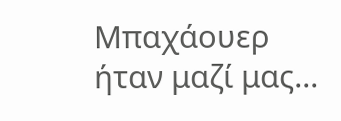Μπαχάουερ ήταν μαζί μας...